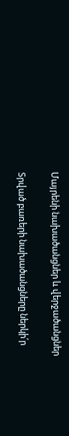Մայրենի նախածանցներ և վերջածանցներ

Տրված բառերի նախածանցները ներկի՛ր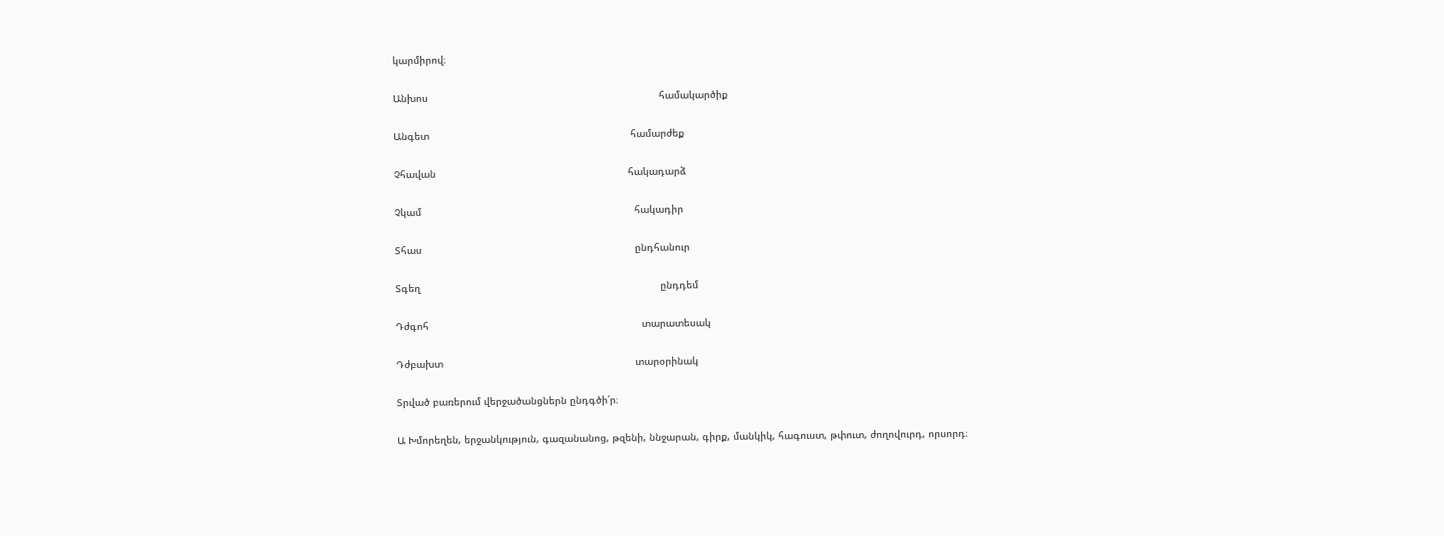կարմիրով։

Անխոս                                                                             համակարծիք

Անգետ                                                                   համարժեք

Չհավան                                                                հակադարձ

Չկամ                                                                       հակադիր

Տհաս                                                                       ընդհանուր

Տգեղ                                                                                ընդդեմ

Դժգոհ                                                                       տարատեսակ

Դժբախտ                                                                տարօրինակ

Տրված բառերում վերջածանցներն ընդգծի՛ր։

Ա Խմորեղեն, երջանկություն, գազանանոց, թզենի, ննջարան, գիրք, մանկիկ, հագուստ, թփուտ, ժողովուրդ, որսորդ։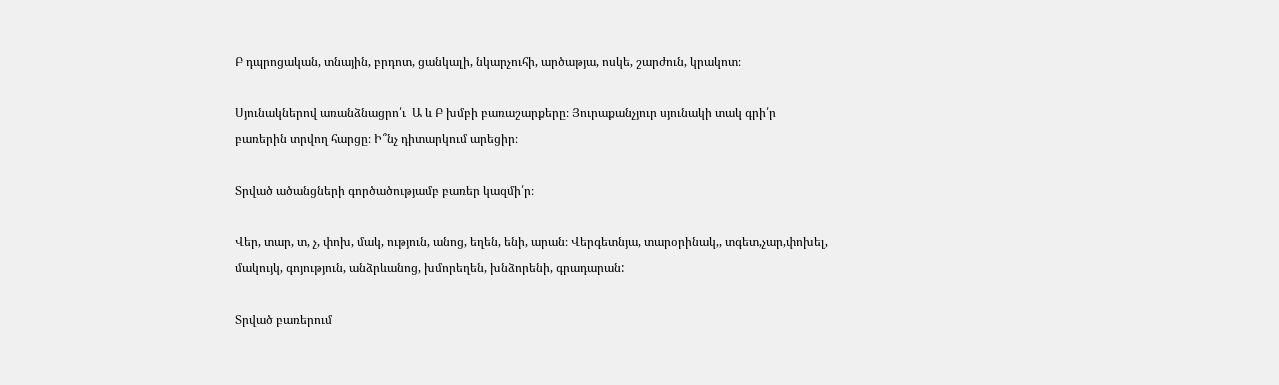Բ դպրոցական, տնային, բրդոտ, ցանկալի, նկարչուհի, արծաթյա, ոսկե, շարժուն, կրակոտ։

Սյունակներով առանձնացրո՛ւ  Ա և Բ խմբի բառաշարքերը։ Յուրաքանչյուր սյունակի տակ գրի՛ր բառերին տրվող հարցը։ Ի՞նչ դիտարկում արեցիր։

Տրված ածանցների գործածությամբ բառեր կազմի՛ր։

Վեր, տար, տ, չ, փոխ, մակ, ություն, անոց, եղեն, ենի, արան։ Վերգետնյա, տարօրինակ,, տգետ,չար,փոխել, մակույկ, գոյություն, անձրևանոց, խմորեղեն, խնձորենի, գրադարան:

Տրված բառերում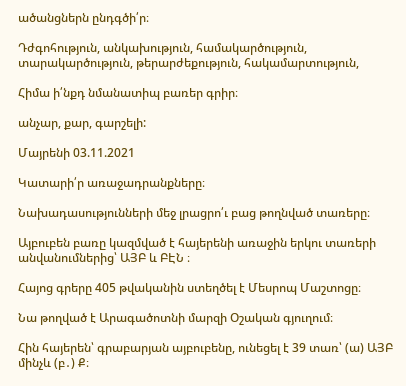ածանցներն ընդգծի՛ր։

Դժգոհություն, անկախություն, համակարծություն, տարակարծություն, թերարժեքություն, հակամարտություն,

Հիմա ի՛նքդ նմանատիպ բառեր գրիր։

անչար, քար, գարշելի:

Մայրենի 03.11.2021

Կատարի՛ր առաջադրանքները։

Նախադասությունների մեջ լրացրո՛ւ բաց թողնված տառերը։

Այբուբեն բառը կազմված է հայերենի առաջին երկու տառերի անվանումներից՝ ԱՅԲ և ԲԷՆ ։

Հայոց գրերը 405 թվականին ստեղծել է Մեսրոպ Մաշտոցը։

Նա թողված է Արագածոտնի մարզի Օշական գյուղում։

Հին հայերեն՝ գրաբարյան այբուբենը, ունեցել է 39 տառ՝ (ա) ԱՅԲ մինչև (բ․) Ք։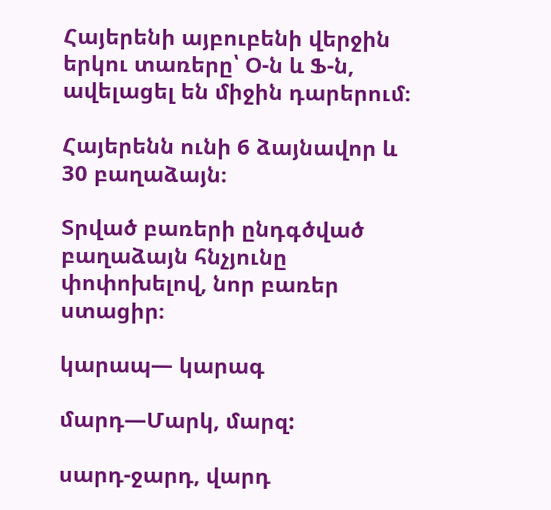Հայերենի այբուբենի վերջին երկու տառերը՝ Օ-ն և Ֆ-ն, ավելացել են միջին դարերում։

Հայերենն ունի 6 ձայնավոր և 30 բաղաձայն։

Տրված բառերի ընդգծված բաղաձայն հնչյունը փոփոխելով, նոր բառեր ստացիր։

կարապ— կարագ

մարդ—Մարկ, մարզ:

սարդ-ջարդ, վարդ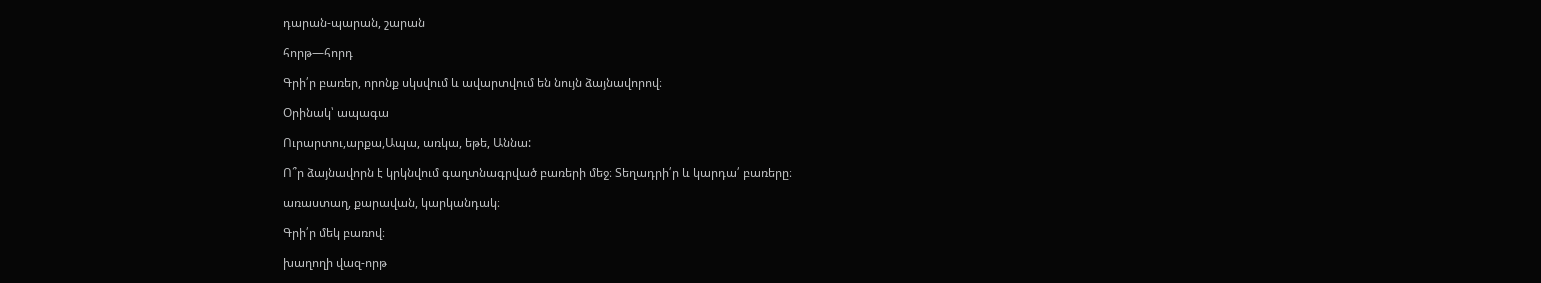դարան-պարան, շարան

հորթ—հորդ

Գրի՛ր բառեր, որոնք սկսվում և ավարտվում են նույն ձայնավորով։

Օրինակ՝ ապագա

Ուրարտու,արքա,Ապա, առկա, եթե, Աննա:

Ո՞ր ձայնավորն է կրկնվում գաղտնագրված բառերի մեջ։ Տեղադրի՛ր և կարդա՛ բառերը։

առաստաղ, քարավան, կարկանդակ։

Գրի՛ր մեկ բառով։

խաղողի վազ-որթ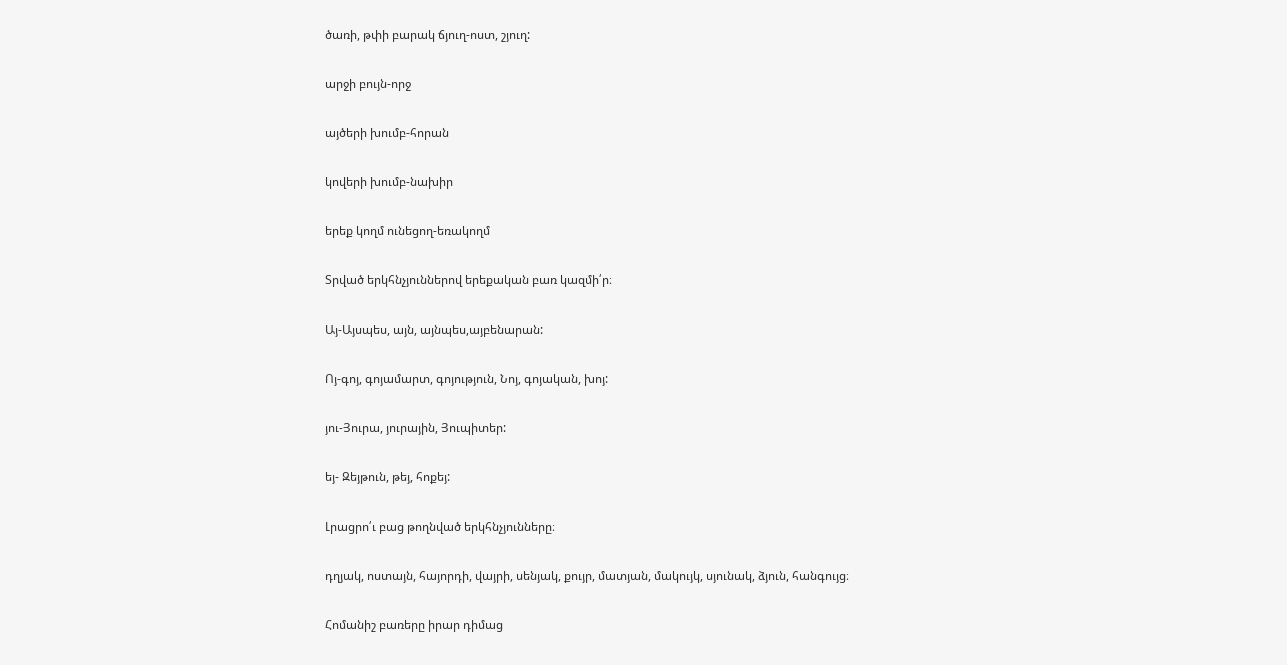ծառի, թփի բարակ ճյուղ-ոստ, շյուղ:

արջի բույն-որջ

այծերի խումբ-հորան

կովերի խումբ-նախիր

երեք կողմ ունեցող-եռակողմ

Տրված երկհնչյուններով երեքական բառ կազմի՛ր։

Այ-Այսպես, այն, այնպես,այբենարան:

Ոյ-գոյ, գոյամարտ, գոյություն, Նոյ, գոյական, խոյ:

յու-Յուրա, յուրային, Յուպիտեր:

եյ- Զեյթուն, թեյ, հոքեյ:

Լրացրո՛ւ բաց թողնված երկհնչյունները։

դղյակ, ոստայն, հայորդի, վայրի, սենյակ, քույր, մատյան, մակույկ, սյունակ, ձյուն, հանգույց։

Հոմանիշ բառերը իրար դիմաց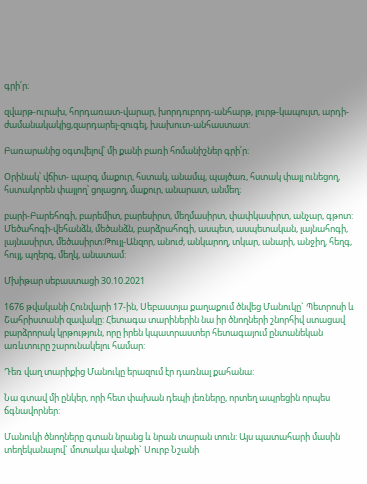գրի՛ր։

զվարթ-ուրախ, հորդառատ-վարար, խորդուբորդ-անհարթ, լուրթ-կապույտ, արդի-ժամանակակից,զարդարել-զուգել, խախուտ-անհաստատ:

Բառարանից օգտվելով՝ մի քանի բառի հոմանիշներ գրի՛ր։

Օրինակ՝ վճիտ- պարզ, մաքուր, հստակ, անամպ, պայծառ, հստակ փայլ ունեցող, հստակորեն փայլող՝ ցոլացող, մաքուր, անարատ, անմեղ։

բարի-Բարեհոգի, բարեմիտ, բարեսիրտ, մեղմասիրտ, փափկասիրտ, անչար, գթոտ: Մեծահոգի-վեհանձն, մեծանձն, բարձրահոգի, ասպետ, ասպետական, լայնահոգի, լայնասիրտ, մեծասիրտ:Թույլ-Անզոր, անուժ, անկարող, տկար, անարի, անջիղ, հեղգ, հույլ, պղերգ, մեղկ, անատամ:

Մխիթար սեբաստացի 30.10.2021

1676 թվականի Հունվարի 17-ին, Սեբաստյա քաղաքում ծնվեց Մանուկը` Պետրոսի և Շահրիստանի զավակը: Հետագա տարիներին նա իր ծնողների շնորհիվ ստացավ բարձրորակ կրթություն, որը իրեն կպատրաստեր հետագայում ընտանեկան առևտուրը շարունակելու համար:

Դեռ վաղ տարիքից Մանուկը երազում էր դառնալ քահանա:

Նա գտավ մի ընկեր, որի հետ փախան դեպի լեռները, որտեղ ապրեցին որպես ճգնավորներ:

Մանուկի ծնողները գտան նրանց և նրան տարան տուն: Այս պատահարի մասին տեղեկանալով` մոտակա վանքի` Սուրբ Նշանի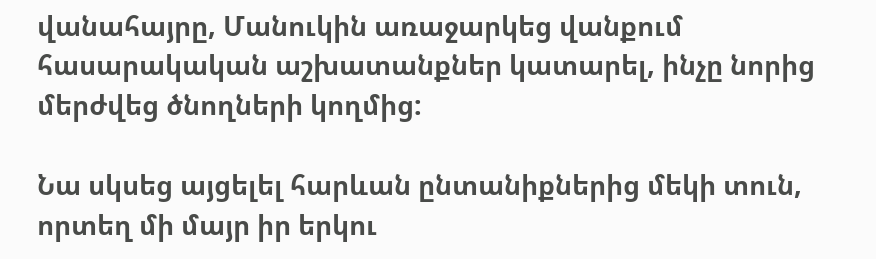վանահայրը, Մանուկին առաջարկեց վանքում հասարակական աշխատանքներ կատարել, ինչը նորից մերժվեց ծնողների կողմից:

Նա սկսեց այցելել հարևան ընտանիքներից մեկի տուն, որտեղ մի մայր իր երկու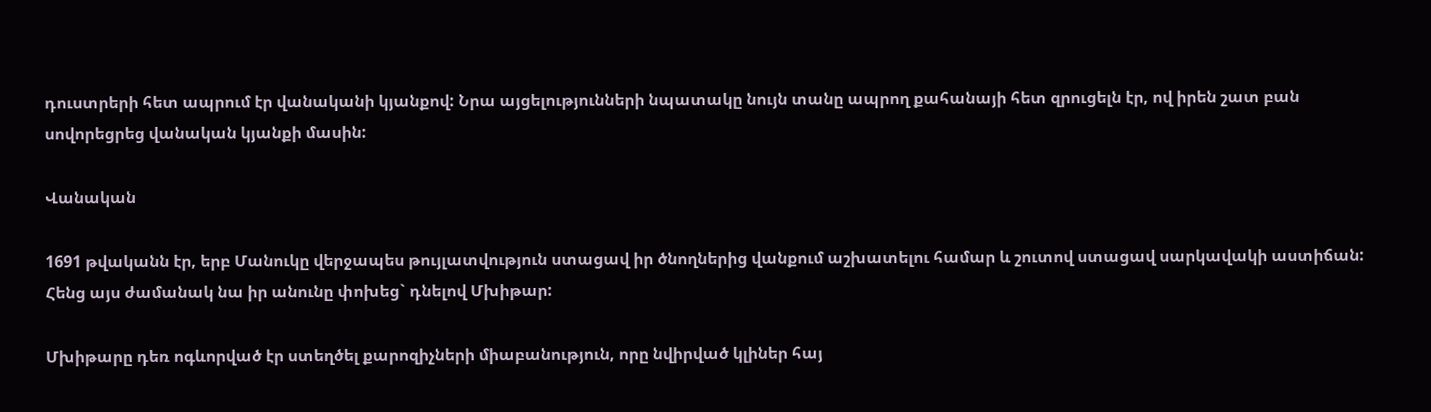դուստրերի հետ ապրում էր վանականի կյանքով: Նրա այցելությունների նպատակը նույն տանը ապրող քահանայի հետ զրուցելն էր, ով իրեն շատ բան սովորեցրեց վանական կյանքի մասին:

Վանական

1691 թվականն էր, երբ Մանուկը վերջապես թույլատվություն ստացավ իր ծնողներից վանքում աշխատելու համար և շուտով ստացավ սարկավակի աստիճան: Հենց այս ժամանակ նա իր անունը փոխեց` դնելով Մխիթար:

Մխիթարը դեռ ոգևորված էր ստեղծել քարոզիչների միաբանություն, որը նվիրված կլիներ հայ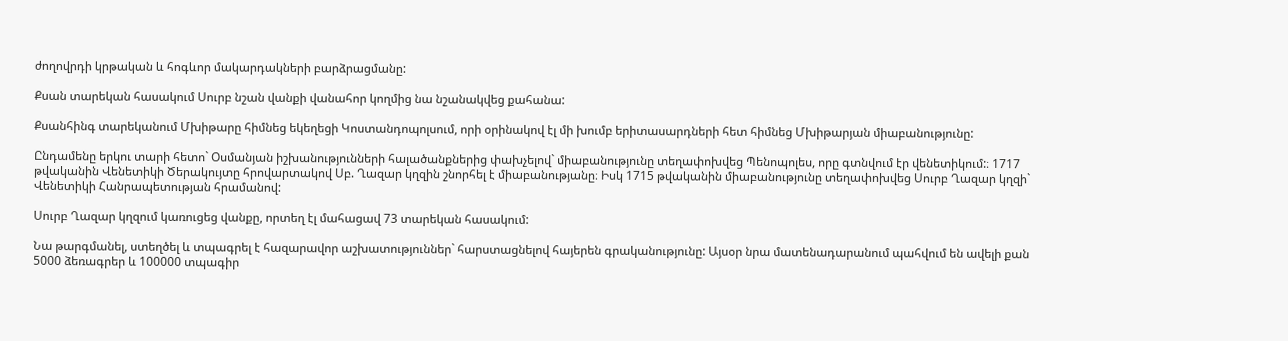ժողովրդի կրթական և հոգևոր մակարդակների բարձրացմանը:

Քսան տարեկան հասակում Սուրբ նշան վանքի վանահոր կողմից նա նշանակվեց քահանա:

Քսանհինգ տարեկանում Մխիթարը հիմնեց եկեղեցի Կոստանդոպոլսում, որի օրինակով էլ մի խումբ երիտասարդների հետ հիմնեց Մխիթարյան միաբանությունը:

Ընդամենը երկու տարի հետո` Օսմանյան իշխանությունների հալածանքներից փախչելով` միաբանությունը տեղափոխվեց Պենոպոլես, որը գտնվում էր վենետիկում:։ 1717 թվականին Վենետիկի Ծերակույտը հրովարտակով Սբ. Ղազար կղզին շնորհել է միաբանությանը։ Իսկ 1715 թվականին միաբանությունը տեղափոխվեց Սուրբ Ղազար կղզի` Վենետիկի Հանրապետության հրամանով:

Սուրբ Ղազար կղզում կառուցեց վանքը, որտեղ էլ մահացավ 73 տարեկան հասակում:

Նա թարգմանել, ստեղծել և տպագրել է հազարավոր աշխատություններ` հարստացնելով հայերեն գրականությունը: Այսօր նրա մատենադարանում պահվում են ավելի քան 5000 ձեռագրեր և 100000 տպագիր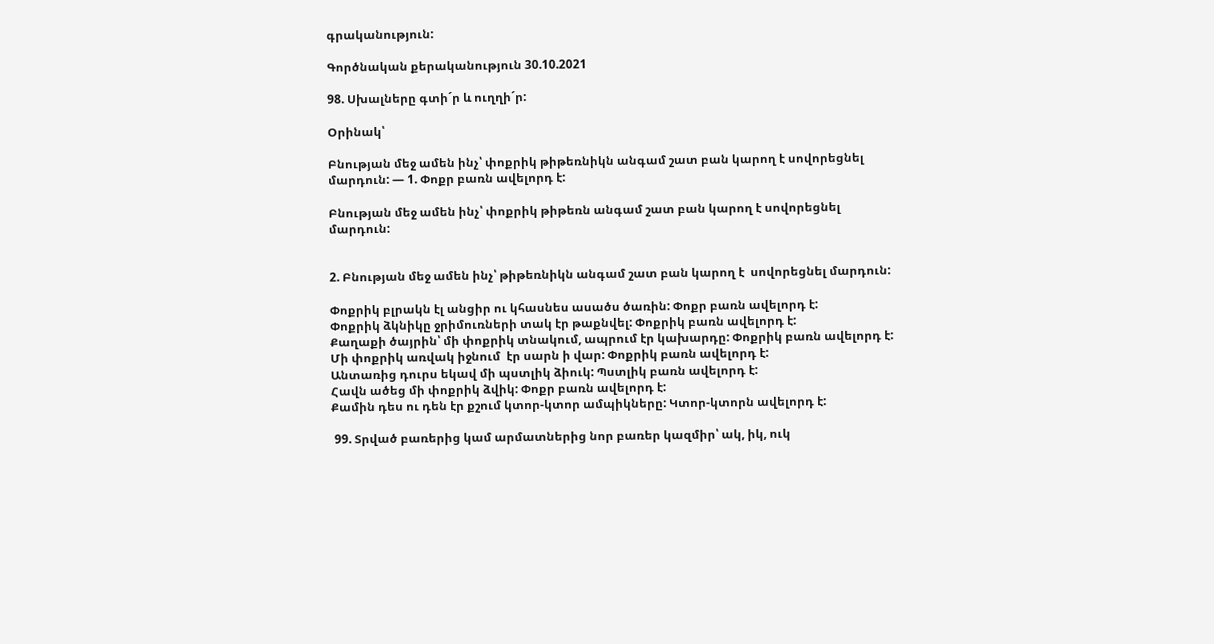գրականություն:

Գործնական քերականություն 30.10.2021

98. Սխալները գտի´ր և ուղղի´ր:

Օրինակ՝

Բնության մեջ ամեն ինչ՝ փոքրիկ թիթեռնիկն անգամ շատ բան կարող է սովորեցնել մարդուն: — 1. Փոքր բառն ավելորդ է:

Բնության մեջ ամեն ինչ՝ փոքրիկ թիթեռն անգամ շատ բան կարող է սովորեցնել մարդուն:


2. Բնության մեջ ամեն ինչ՝ թիթեռնիկն անգամ շատ բան կարող է  սովորեցնել մարդուն:

Փոքրիկ բլրակն էլ անցիր ու կհասնես ասածս ծառին: Փոքր բառն ավելորդ է:
Փոքրիկ ձկնիկը ջրիմուռների տակ էր թաքնվել: Փոքրիկ բառն ավելորդ է:
Քաղաքի ծայրին՝ մի փոքրիկ տնակում, ապրում էր կախարդը: Փոքրիկ բառն ավելորդ է:
Մի փոքրիկ առվակ իջնում  էր սարն ի վար: Փոքրիկ բառն ավելորդ է:
Անտառից դուրս եկավ մի պստլիկ ձիուկ: Պստլիկ բառն ավելորդ է:
Հավն ածեց մի փոքրիկ ձվիկ: Փոքր բառն ավելորդ է:
Քամին դես ու դեն էր քշում կտոր-կտոր ամպիկները: Կտոր-կտորն ավելորդ է:

 99. Տրված բառերից կամ արմատներից նոր բառեր կազմիր՝ ակ, իկ, ուկ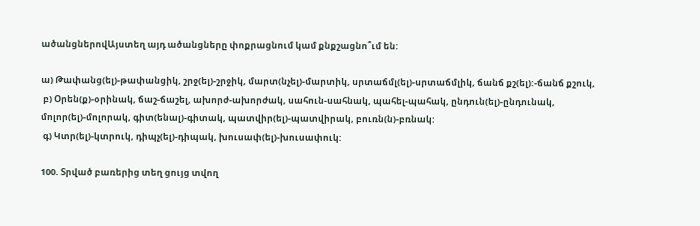ածանցներովԱյստեղ այդ ածանցները փոքրացնում կամ քնքշացնո՞ւմ են:

ա) Թափանց(ել)-թափանցիկ, շրջ(ել)-շրջիկ, մարտ(նչել)-մարտիկ, սրտաճմլ(ել)-սրտաճմլիկ, ճանճ քշ(ել):-ճանճ քշուկ,
 բ) Օրեն(ք)-օրինակ, ճաշ-ճաշել, ախորժ-ախորժակ, սահուն-սահնակ, պահել-պահակ, ընդուն(ել)-ընդունակ, մոլոր(ել)-մոլորակ, գիտ(ենալ)-գիտակ, պատվիր(ել)-պատվիրակ, բուռն(ն)-բռնակ:
 գ) Կտր(ել)-կտրուկ, դիպչ(ել)-դիպակ, խուսափ(ել)-խուսափուկ:

100. Տրված բառերից տեղ ցույց տվող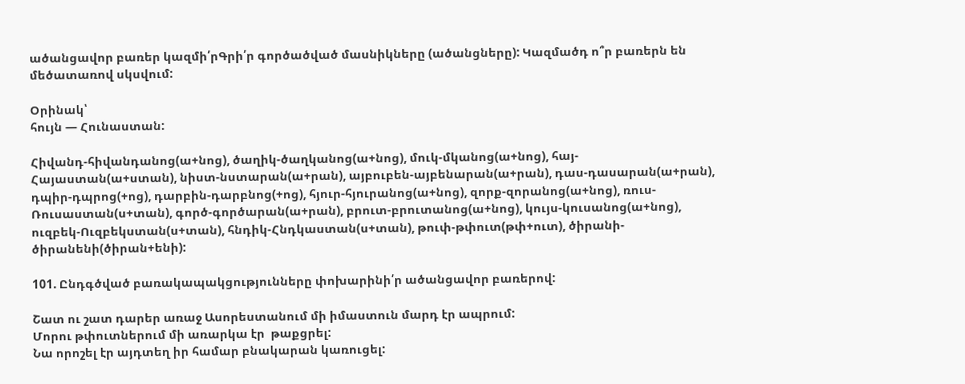ածանցավոր բառեր կազմի՛րԳրի՛ր գործածված մասնիկները (ածանցները): Կազմածդ ո՞ր բառերն են մեծատառով սկսվում:

Օրինակ՝
հույն — Հունաստան:

Հիվանդ-հիվանդանոց(ա+նոց), ծաղիկ-ծաղկանոց(ա+նոց), մուկ-մկանոց(ա+նոց), հայ-Հայաստան(ա+ստան), նիստ-նստարան(ա+րան), այբուբեն-այբենարան(ա+րան), դաս-դասարան(ա+րան), դպիր-դպրոց(+ոց), դարբին-դարբնոց(+ոց), հյուր-հյուրանոց(ա+նոց), զորք-զորանոց(ա+նոց), ռուս-Ռուսաստան(ս+տան), գործ-գործարան(ա+րան), բրուտ-բրուտանոց(ա+նոց), կույս-կուսանոց(ա+նոց), ուզբեկ-Ուզբեկստան(ս+տան), հնդիկ-Հնդկաստան(ս+տան), թուփ-թփուտ(թփ+ուտ), ծիրանի-ծիրանենի(ծիրան+ենի):

101. Ընդգծված բառակապակցությունները փոխարինի՛ր ածանցավոր բառերով:

Շատ ու շատ դարեր առաջ Ասորեստանում մի իմաստուն մարդ էր ապրում:
Մորու թփուտներում մի առարկա էր  թաքցրել:
Նա որոշել էր այդտեղ իր համար բնակարան կառուցել: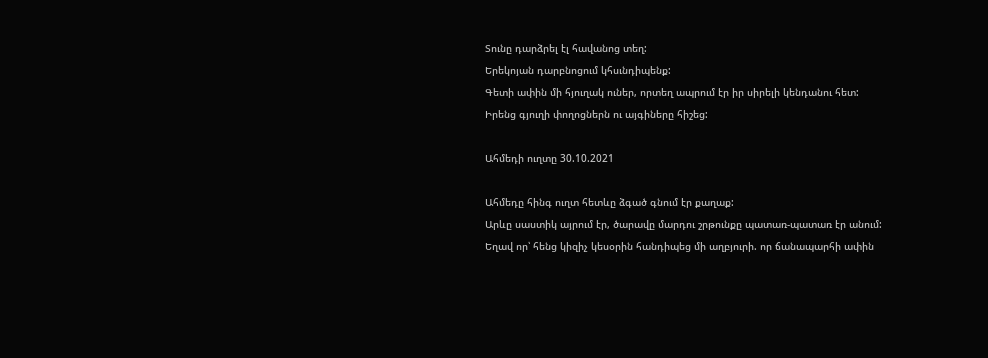Տունը դարձրել էլ հավանոց տեղ:
Երեկոյան դարբնոցում կհսւնդիպենք:
Գետի ափին մի հյուղակ ուներ, որտեղ ապրում էր իր սիրելի կենդանու հետ:
Իրենց գյուղի փողոցներն ու այգիները հիշեց:

Ահմեդի ուղտը 30.10.2021

Ահմեդը հինգ ուղտ հետևը ձգած գնում էր քաղաք:
Արևը սաստիկ այրում էր, ծարավը մարդու շրթունքը պատառ-պատառ էր անում:
Եղավ որ՝ հենց կիզիչ կեսօրին հանդիպեց մի աղբյուրի. որ ճանապարհի ափին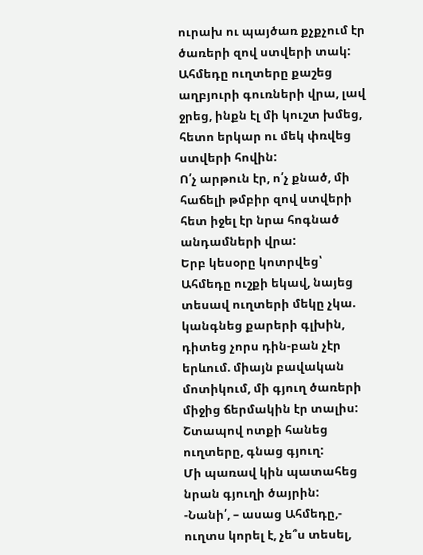ուրախ ու պայծառ քչքչում էր ծառերի զով ստվերի տակ:
Ահմեդը ուղտերը քաշեց աղբյուրի գուռների վրա, լավ ջրեց, ինքն էլ մի կուշտ խմեց, հետո երկար ու մեկ փռվեց ստվերի հովին:
Ո՛չ արթուն էր, ո՛չ քնած, մի հաճելի թմբիր զով ստվերի հետ իջել էր նրա հոգնած անդամների վրա:
Երբ կեսօրը կոտրվեց՝ Ահմեդը ուշքի եկավ, նայեց տեսավ ուղտերի մեկը չկա. կանգնեց քարերի գլխին, դիտեց չորս դին-բան չէր երևում. միայն բավական մոտիկում, մի գյուղ ծառերի միջից ճերմակին էր տալիս:
Շտապով ոտքի հանեց ուղտերը, գնաց գյուղ:
Մի պառավ կին պատահեց նրան գյուղի ծայրին:
-Նանի՛, – ասաց Ահմեդը,- ուղտս կորել է, չե՞ս տեսել,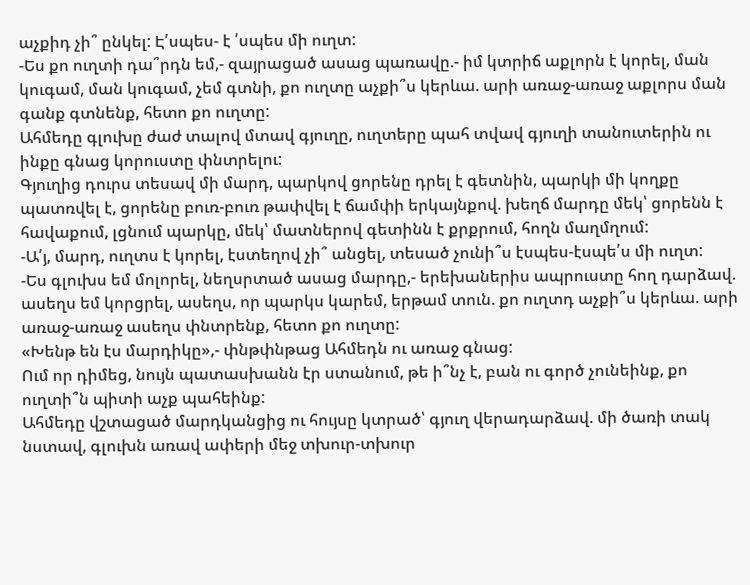աչքիդ չի՞ ընկել: Է՛սպես- է ՛սպես մի ուղտ:
-Ես քո ուղտի դա՞րդն եմ,- զայրացած ասաց պառավը.- իմ կտրիճ աքլորն է կորել, ման կուգամ, ման կուգամ, չեմ գտնի, քո ուղտը աչքի՞ս կերևա. արի առաջ-առաջ աքլորս ման գանք գտնենք, հետո քո ուղտը:
Ահմեդը գլուխը ժաժ տալով մտավ գյուղը, ուղտերը պահ տվավ գյուղի տանուտերին ու ինքը գնաց կորուստը փնտրելու:
Գյուղից դուրս տեսավ մի մարդ, պարկով ցորենը դրել է գետնին, պարկի մի կողքը պատռվել է, ցորենը բուռ-բուռ թափվել է ճամփի երկայնքով. խեղճ մարդը մեկ՝ ցորենն է հավաքում, լցնում պարկը, մեկ՝ մատներով գետինն է քրքրում, հողն մաղմղում:
-Ա՛յ, մարդ, ուղտս է կորել, էստեղով չի՞ անցել, տեսած չունի՞ս էսպես-էսպե՛ս մի ուղտ:
-Ես գլուխս եմ մոլորել, նեղսրտած ասաց մարդը,- երեխաներիս ապրուստը հող դարձավ. ասեղս եմ կորցրել, ասեղս, որ պարկս կարեմ, երթամ տուն. քո ուղտդ աչքի՞ս կերևա. արի առաջ-առաջ ասեղս փնտրենք, հետո քո ուղտը:
«Խենթ են էս մարդիկը»,- փնթփնթաց Ահմեդն ու առաջ գնաց:
Ում որ դիմեց, նույն պատասխանն էր ստանում, թե ի՞նչ է, բան ու գործ չունեինք, քո ուղտի՞ն պիտի աչք պահեինք:
Ահմեդը վշտացած մարդկանցից ու հույսը կտրած՝ գյուղ վերադարձավ. մի ծառի տակ նստավ, գլուխն առավ ափերի մեջ տխուր-տխուր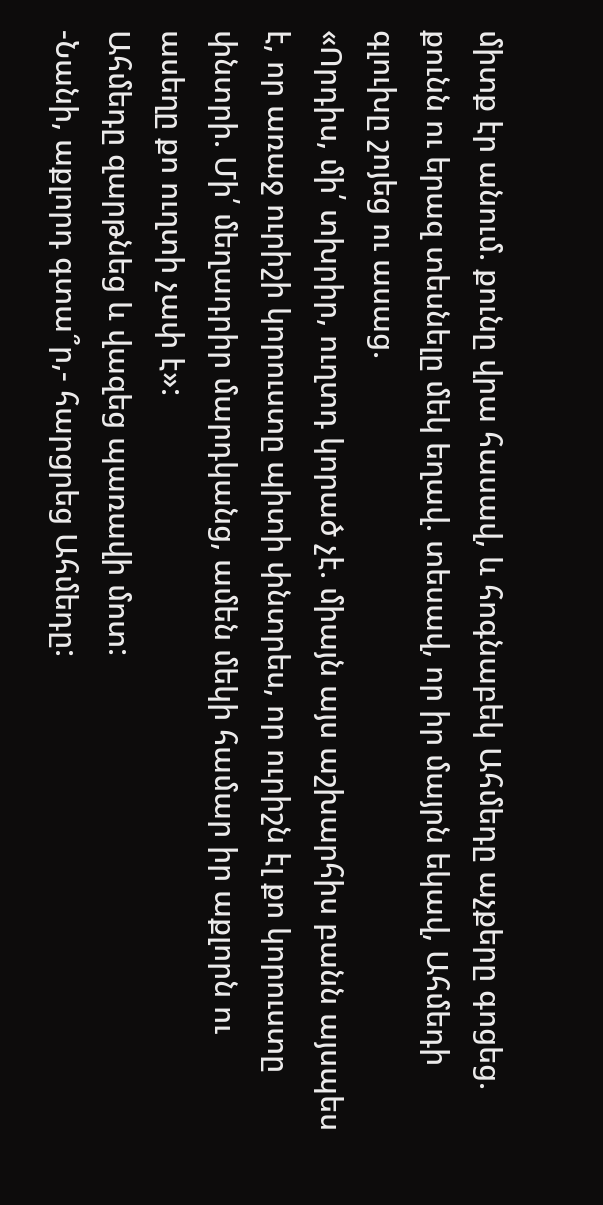միտք էր անում. քունը վրա հասավ, և հոգնաբեկ Ահմեդը աչքերը գոցեց. քունն ու երազ տեսնելը մեկ եղավ. տեսավ, որ իր մայրն եկավ, Ահմեդի գլուխը շոյեց ու ասաց.
«Որդիս, մի՛ տխրիր, ուղտդ կորած չէ. միայն այս աշխարհիս բանն այսպես է, որ առաջ ուրիշի կորուստը պիտի փնտրես, որ ուրիշն էլ քո կորուստը փնտրի. Մի՛ մեղադրիր մարդկանց, ամեն մեկի համար իր աքլորն ու ասեղը քո ուղտի չափ է»:
Ահմեդը զարթնեց և վազեց պառավի մոտ:
-Նանի, աքլորդ գտա՞ր,- հարցրեց Ահմեդը: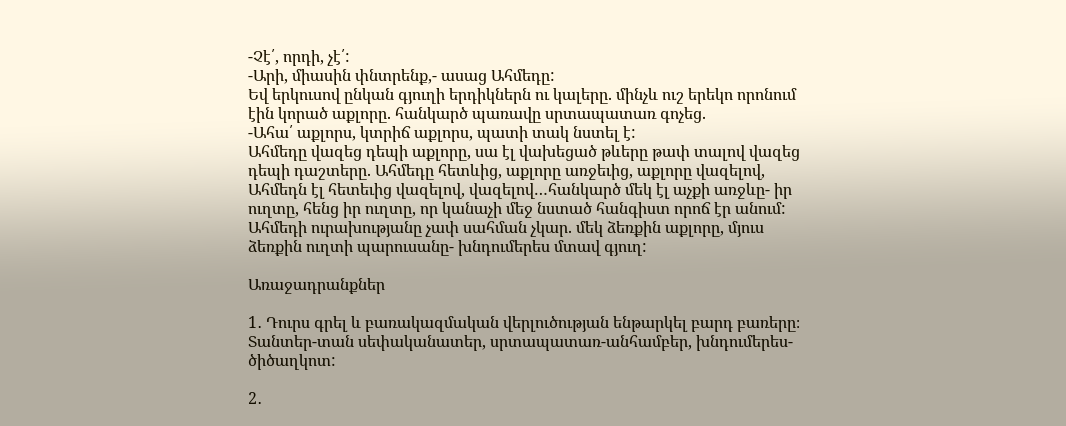-Չէ՛, որդի, չէ՛:
-Արի, միասին փնտրենք,- ասաց Ահմեդը:
Եվ երկուսով ընկան գյուղի երդիկներն ու կալերը. մինչև ուշ երեկո որոնում էին կորած աքլորը. հանկարծ պառավը սրտապատառ գոչեց.
-Ահա՛ աքլորս, կտրիճ աքլորս, պատի տակ նստել է:
Ահմեդը վազեց դեպի աքլորը, սա էլ վախեցած թևերը թափ տալով վազեց դեպի դաշտերը. Ահմեդը հետևից, աքլորը առջեւից, աքլորը վազելով, Ահմեդն էլ հետեւից վազելով, վազելով…հանկարծ մեկ էլ աչքի առջևը- իր ուղտը, հենց իր ուղտը, որ կանաչի մեջ նստած հանգիստ որոճ էր անում: Ահմեդի ուրախությանը չափ սահման չկար. մեկ ձեռքին աքլորը, մյուս ձեռքին ուղտի պարուսանը- խնդումերես մտավ գյուղ:

Առաջադրանքներ

1․ Դուրս գրել և բառակազմական վերլուծության ենթարկել բարդ բառերը։ Տանտեր-տան սեփականատեր, սրտապատառ-անհամբեր, խնդումերես-ծիծաղկոտ:

2․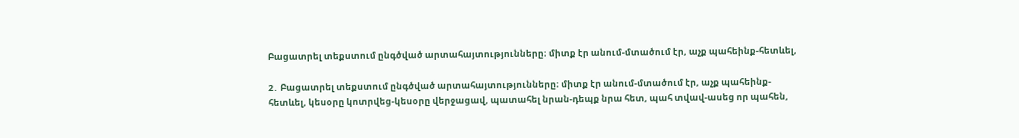Բացատրել տեքստում ընգծված արտահայտությունները։ միտք էր անում-մտածում էր, աչք պահեինք-հետևել,

2․ Բացատրել տեքստում ընգծված արտահայտությունները։ միտք էր անում-մտածում էր, աչք պահեինք-հետևել, կեսօրը կոտրվեց-կեսօրը վերջացավ, պատահել նրան-դեպք նրա հետ, պահ տվավ-ասեց որ պահեն,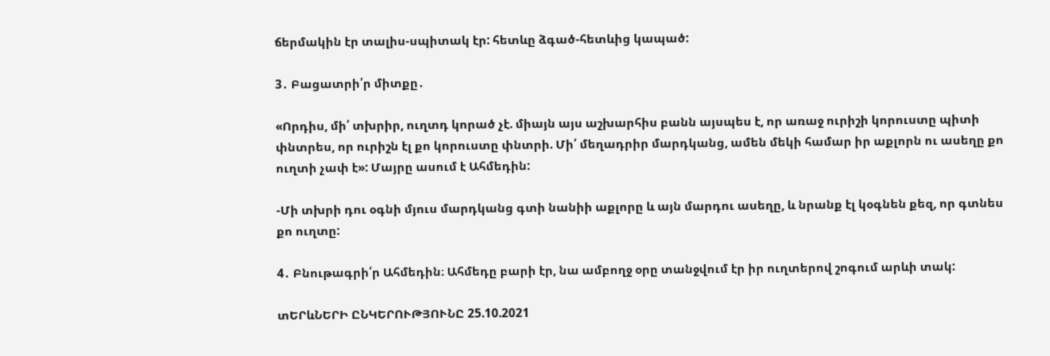ճերմակին էր տալիս-սպիտակ էր: հետևը ձգած-հետևից կապած:

3․ Բացատրի՛ր միտքը․

«Որդիս, մի՛ տխրիր, ուղտդ կորած չէ. միայն այս աշխարհիս բանն այսպես է, որ առաջ ուրիշի կորուստը պիտի փնտրես, որ ուրիշն էլ քո կորուստը փնտրի. Մի՛ մեղադրիր մարդկանց, ամեն մեկի համար իր աքլորն ու ասեղը քո ուղտի չափ է»: Մայրը ասում է Ահմեդին:

-Մի տխրի դու օգնի մյուս մարդկանց գտի նանիի աքլորը և այն մարդու ասեղը, և նրանք էլ կօգնեն քեզ, որ գտնես քո ուղտը:

4․ Բնութագրի՛ր Ահմեդին։ Ահմեդը բարի էր, նա ամբողջ օրը տանջվում էր իր ուղտերով շոգում արևի տակ:

տԵՐևՆԵՐԻ ԸՆԿԵՐՈՒԹՅՈՒՆԸ 25.10.2021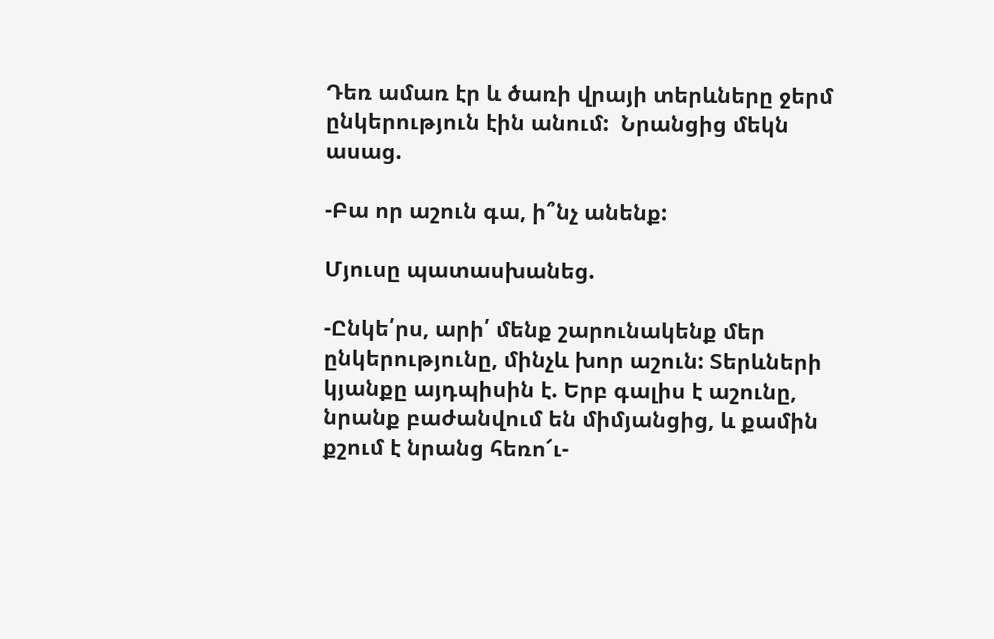Դեռ ամառ էր և ծառի վրայի տերևները ջերմ ընկերություն էին անում:  Նրանցից մեկն ասաց.

-Բա որ աշուն գա, ի՞նչ անենք:

Մյուսը պատասխանեց.

-Ընկե՛րս, արի՛ մենք շարունակենք մեր ընկերությունը, մինչև խոր աշուն: Տերևների կյանքը այդպիսին է. Երբ գալիս է աշունը, նրանք բաժանվում են միմյանցից, և քամին քշում է նրանց հեռո՜ւ-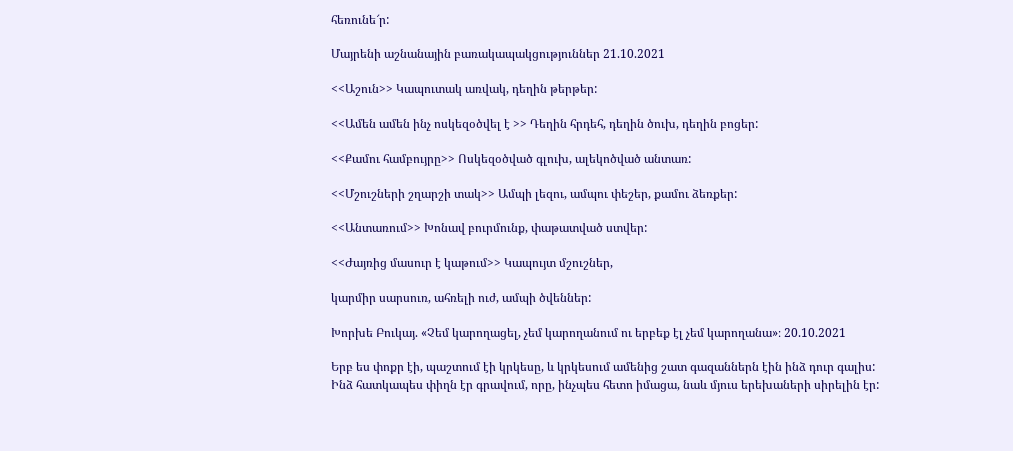հեռունե՜ր:

Մայրենի աշնանային բառակապակցություններ 21.10.2021

<<Աշուն>> Կապուտակ առվակ, դեղին թերթեր:

<<Ամեն ամեն ինչ ոսկեզօծվել է >> Դեղին հրդեհ, դեղին ծուխ, դեղին բոցեր:

<<Քամու համբույրը>> Ոսկեզօծված գլուխ, ալեկոծված անտառ:

<<Մշուշների շղարշի տակ>> Ամպի լեզու, ամպու փեշեր, քամու ձեռքեր:

<<Անտառում>> Խոնավ բուրմունք, փաթատված ստվեր:

<<Ժայռից մասուր է կաթում>> Կապույտ մշուշներ,

կարմիր սարսուռ, ահռելի ուժ, ամպի ծվեններ:

Խորխե Բուկայ. «Չեմ կարողացել, չեմ կարողանում ու երբեք էլ չեմ կարողանա»։ 20.10.2021

Երբ ես փոքր էի, պաշտում էի կրկեսը, և կրկեսում ամենից շատ գազաններն էին ինձ դուր գալիս: Ինձ հատկապես փիղն էր գրավում, որը, ինչպես հետո իմացա, նաև մյուս երեխաների սիրելին էր: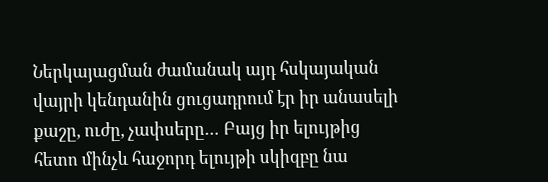Ներկայացման ժամանակ այդ հսկայական վայրի կենդանին ցուցադրում էր իր անասելի քաշը, ուժը, չափսերը… Բայց իր ելույթից հետո մինչև հաջորդ ելույթի սկիզբը նա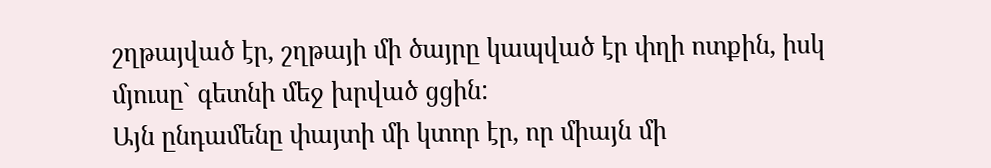շղթայված էր, շղթայի մի ծայրը կապված էր փղի ոտքին, իսկ մյուսը` գետնի մեջ խրված ցցին:
Այն ընդամենը փայտի մի կտոր էր, որ միայն մի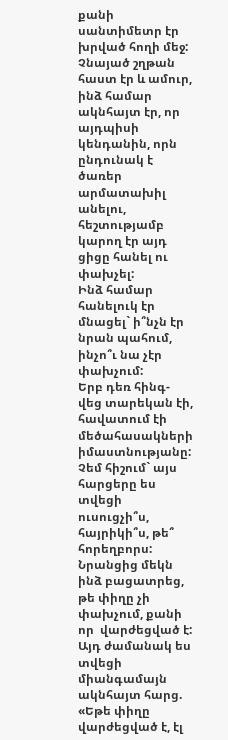քանի սանտիմետր էր խրված հողի մեջ: Չնայած շղթան հաստ էր և ամուր, ինձ համար ակնհայտ էր, որ այդպիսի կենդանին, որն ընդունակ է ծառեր արմատախիլ անելու, հեշտությամբ կարող էր այդ ցիցը հանել ու փախչել:
Ինձ համար հանելուկ էր մնացել` ի՞նչն էր նրան պահում, ինչո՞ւ նա չէր փախչում:
Երբ դեռ հինգ-վեց տարեկան էի, հավատում էի մեծահասակների իմաստնությանը: Չեմ հիշում` այս հարցերը ես տվեցի ուսուցչի՞ս, հայրիկի՞ս, թե՞ հորեղբորս: Նրանցից մեկն ինձ բացատրեց, թե փիղը չի փախչում, քանի որ  վարժեցված է:
Այդ ժամանակ ես տվեցի միանգամայն ակնհայտ հարց. «Եթե փիղը վարժեցված է, էլ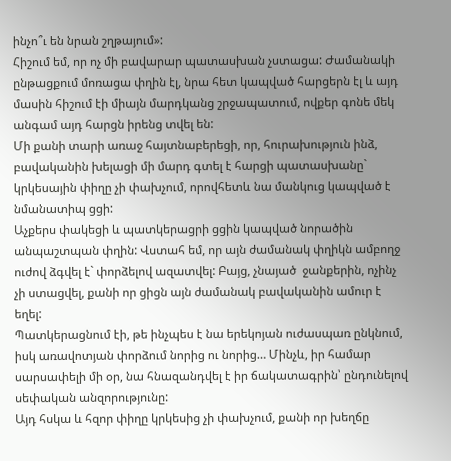ինչո՞ւ են նրան շղթայում»:
Հիշում եմ, որ ոչ մի բավարար պատասխան չստացա: Ժամանակի ընթացքում մոռացա փղին էլ, նրա հետ կապված հարցերն էլ և այդ մասին հիշում էի միայն մարդկանց շրջապատում, ովքեր գոնե մեկ անգամ այդ հարցն իրենց տվել են:
Մի քանի տարի առաջ հայտնաբերեցի, որ, հուրախություն ինձ,  բավականին խելացի մի մարդ գտել է հարցի պատասխանը` կրկեսային փիղը չի փախչում, որովհետև նա մանկուց կապված է նմանատիպ ցցի:
Աչքերս փակեցի և պատկերացրի ցցին կապված նորածին անպաշտպան փղին: Վստահ եմ, որ այն ժամանակ փղիկն ամբողջ ուժով ձգվել է` փորձելով ազատվել: Բայց, չնայած  ջանքերին, ոչինչ չի ստացվել, քանի որ ցիցն այն ժամանակ բավականին ամուր է եղել:
Պատկերացնում էի, թե ինչպես է նա երեկոյան ուժասպառ ընկնում, իսկ առավոտյան փորձում նորից ու նորից… Մինչև, իր համար սարսափելի մի օր, նա հնազանդվել է իր ճակատագրին՝ ընդունելով սեփական անզորությունը:
Այդ հսկա և հզոր փիղը կրկեսից չի փախչում, քանի որ խեղճը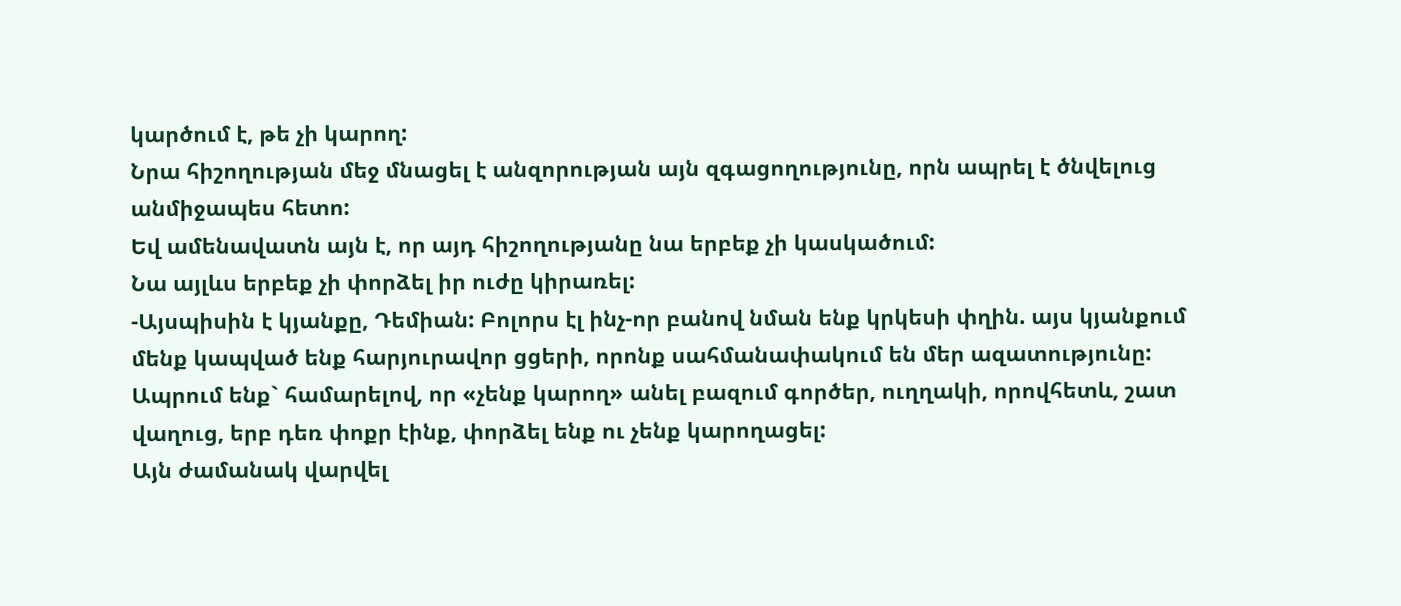կարծում է, թե չի կարող:
Նրա հիշողության մեջ մնացել է անզորության այն զգացողությունը, որն ապրել է ծնվելուց անմիջապես հետո:
Եվ ամենավատն այն է, որ այդ հիշողությանը նա երբեք չի կասկածում:
Նա այլևս երբեք չի փորձել իր ուժը կիրառել:
-Այսպիսին է կյանքը, Դեմիան: Բոլորս էլ ինչ-որ բանով նման ենք կրկեսի փղին. այս կյանքում մենք կապված ենք հարյուրավոր ցցերի, որոնք սահմանափակում են մեր ազատությունը:
Ապրում ենք` համարելով, որ «չենք կարող» անել բազում գործեր, ուղղակի, որովհետև, շատ վաղուց, երբ դեռ փոքր էինք, փորձել ենք ու չենք կարողացել:
Այն ժամանակ վարվել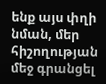ենք այս փղի նման, մեր հիշողության մեջ գրանցել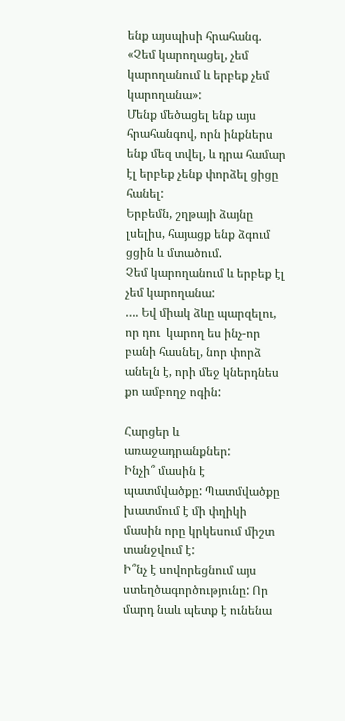ենք այսպիսի հրահանգ. «Չեմ կարողացել, չեմ կարողանում և երբեք չեմ կարողանա»:
Մենք մեծացել ենք այս հրահանգով, որն ինքներս ենք մեզ տվել, և դրա համար էլ երբեք չենք փորձել ցիցը հանել:
Երբեմն, շղթայի ձայնը լսելիս, հայացք ենք ձգում ցցին և մտածում.
Չեմ կարողանում և երբեք էլ չեմ կարողանա:
…. Եվ միակ ձևը պարզելու, որ դու  կարող ես ինչ-որ բանի հասնել, նոր փորձ անելն է, որի մեջ կներդնես քո ամբողջ ոգին:

Հարցեր և առաջադրանքներ:
Ինչի՞ մասին է պատմվածքը: Պատմվածքը խատմում է մի փղիկի մասին որը կրկեսում միշտ տանջվում է:
Ի՞նչ է սովորեցնում այս ստեղծագործությունը: Որ մարդ նաև պետք է ունենա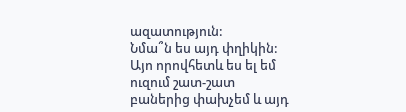ազատություն:
Նմա՞ն ես այդ փղիկին: Այո որովհետև ես ել եմ ուզում շատ-շատ բաներից փախչեմ և այդ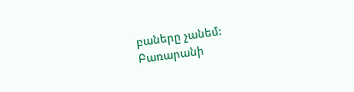բաները չանեմ:
Բառարանի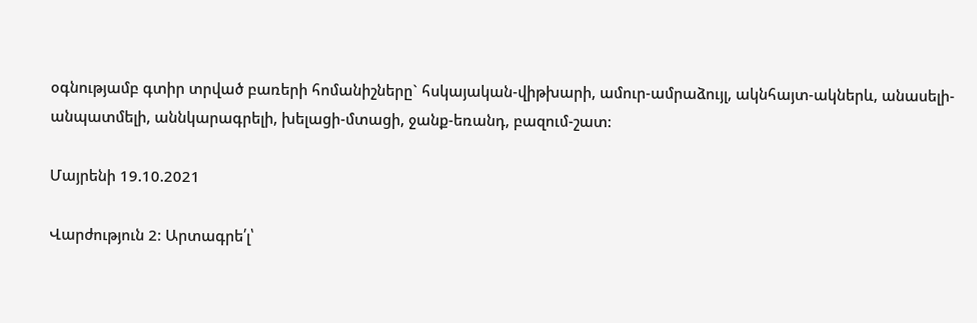օգնությամբ գտիր տրված բառերի հոմանիշները` հսկայական-վիթխարի, ամուր-ամրաձույլ, ակնհայտ-ակներև, անասելի-անպատմելի, աննկարագրելի, խելացի-մտացի, ջանք-եռանդ, բազում-շատ:

Մայրենի 19.10.2021

Վարժություն 2։ Արտագրե՛լ՝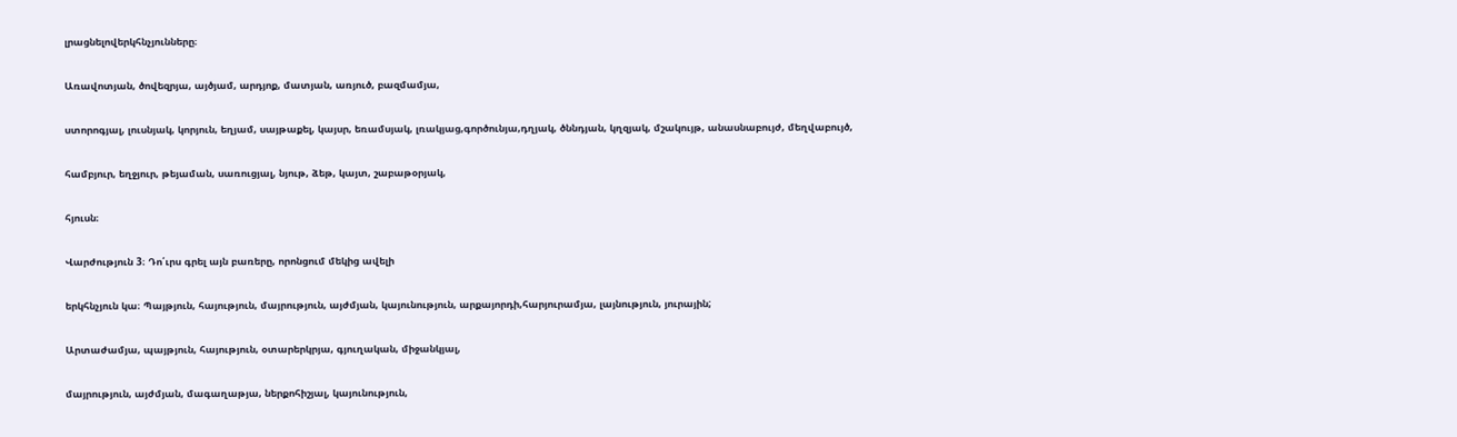լրացնելովերկհնչյունները։

Առավոտյան, ծովեզրյա, այծյամ, արդյոք, մատյան, առյուծ, բազմամյա,

ստորոգյալ, լուսնյակ, կորյուն, եղյամ, սայթաքել, կայսր, եռամսյակ, լռակյաց,գործունյա,դղյակ, ծննդյան, կղզյակ, մշակույթ, անասնաբույժ, մեղվաբույծ,

համբյուր, եղջյուր, թեյաման, սառուցյալ, նյութ, ձեթ, կայտ, շաբաթօրյակ,

հյուսն։

Վարժություն 3։ Դո՛ւրս գրել այն բառերը, որոնցում մեկից ավելի

երկհնչյուն կա։ Պայթյուն, հայություն, մայրություն, այժմյան, կայունություն, արքայորդի,հարյուրամյա, լայնություն, յուրային;

Արտաժամյա, պայթյուն, հայություն, օտարերկրյա, գյուղական, միջանկյալ,

մայրություն, այժմյան, մագաղաթյա, ներքոհիշյալ, կայունություն,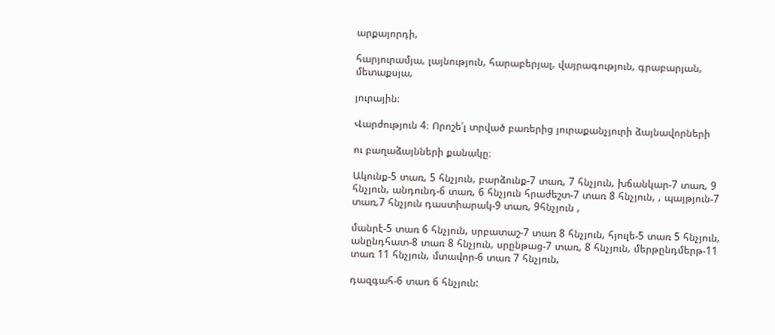արքայորդի,

հարյուրամյա, լայնություն, հարաբերյալ, վայրագություն, գրաբարյան, մետաքսյա,

յուրային։

Վարժություն 4։ Որոշե՛լ տրված բառերից յուրաքանչյուրի ձայնավորների

ու բաղաձայնների քանակը։

Ակունք-5 տառ, 5 հնչյուն, բարձունք-7 տառ, 7 հնչյուն, խճանկար-7 տառ, 9 հնչյուն, անդունդ-6 տառ, 6 հնչյուն հրաժեշտ-7 տառ 8 հնչյուն, , պայթյուն-7 տառ,7 հնչյուն դաստիարակ-9 տառ, 9հնչյուն ,

մանրէ-5 տառ 6 հնչյուն, սրբատաշ-7 տառ 8 հնչյուն, հյուլե-5 տառ 5 հնչյուն, անընդհատ-8 տառ 8 հնչյուն, սրընթաց-7 տառ, 8 հնչյուն, մերթընդմերթ-11 տառ 11 հնչյուն, մտավոր-6 տառ 7 հնչյուն,

դազգահ-6 տառ 6 հնչյուն: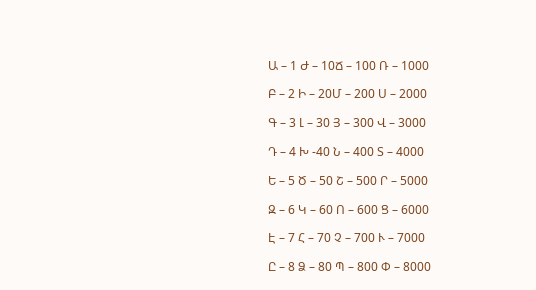Ա – 1 Ժ – 10Ճ – 100 Ռ – 1000

Բ – 2 Ի – 20Մ – 200 Ս – 2000

Գ – 3 Լ – 30 Յ – 300 Վ – 3000

Դ – 4 Խ -40 Ն – 400 Տ – 4000

Ե – 5 Ծ – 50 Շ – 500 Ր – 5000

Զ – 6 Կ – 60 Ո – 600 Ց – 6000

Է – 7 Հ – 70 Չ – 700 Ւ – 7000

Ը – 8 Ձ – 80 Պ – 800 Փ – 8000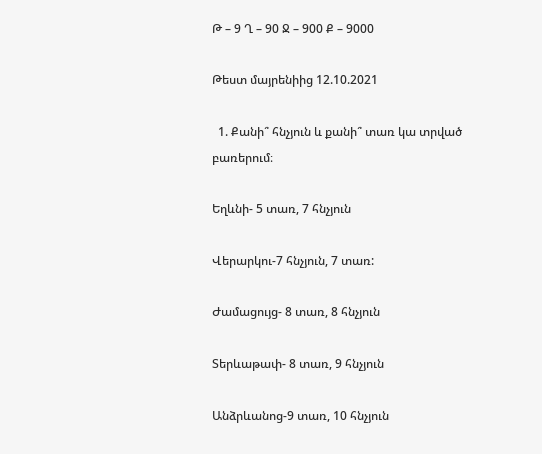Թ – 9 Ղ – 90 Ջ – 900 Ք – 9000

Թեստ մայրենիից 12.10.2021

  1. Քանի՞ հնչյուն և քանի՞ տառ կա տրված բառերում։

Եղևնի- 5 տառ, 7 հնչյուն

Վերարկու-7 հնչյուն, 7 տառ:

Ժամացույց- 8 տառ, 8 հնչյուն

Տերևաթափ- 8 տառ, 9 հնչյուն

Անձրևանոց-9 տառ, 10 հնչյուն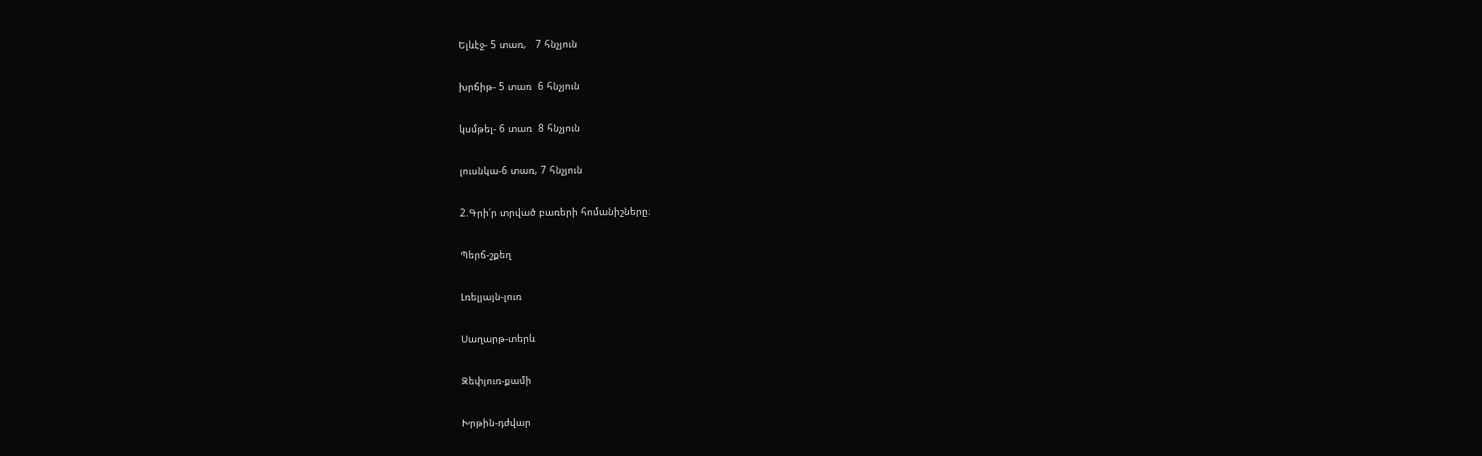Ելևէջ- 5 տառ,   7 հնչյուն

խրճիթ- 5 տառ  6 հնչյուն

կսմթել- 6 տառ  8 հնչյուն

լուսնկա-6 տառ, 7 հնչյուն

2.Գրի՛ր տրված բառերի հոմանիշները։

Պերճ-շքեղ

Լռելյայն-լուռ

Սաղարթ-տերև

Զեփյուռ-քամի

Խրթին-դժվար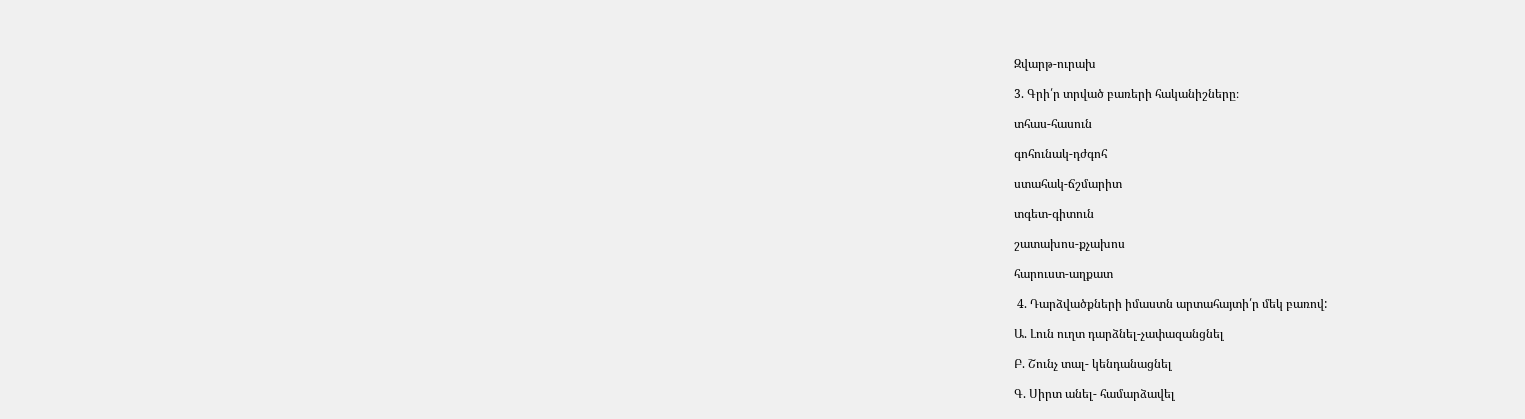Զվարթ-ուրախ

3. Գրի՛ր տրված բառերի հականիշները։

տհաս-հասուն

գոհունակ-դժգոհ

ստահակ-ճշմարիտ

տգետ-գիտուն

շատախոս-քչախոս

հարուստ-աղքատ

 4. Դարձվածքների իմաստն արտահայտի՛ր մեկ բառով:

Ա. Լուն ուղտ դարձնել-չափազանցնել

Բ. Շունչ տալ- կենդանացնել

Գ. Սիրտ անել- համարձավել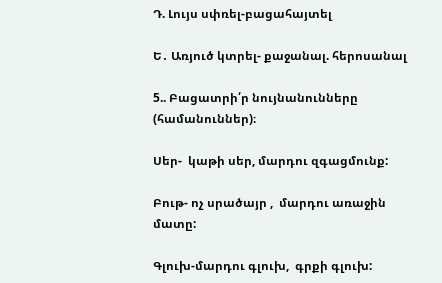Դ. Լույս սփռել-բացահայտել

Ե․ Առյուծ կտրել- քաջանալ. հերոսանալ

5.. Բացատրի՛ր նույնանունները (համանուններ)։

Սեր-  կաթի սեր, մարդու զգացմունք:

Բութ- ոչ սրածայր ,  մարդու առաջին մատը:

Գլուխ-մարդու գլուխ,  գրքի գլուխ: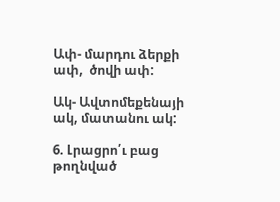Ափ- մարդու ձերքի ափ,  ծովի ափ:

Ակ- Ավտոմեքենայի ակ, մատանու ակ:

6. Լրացրո՛ւ բաց թողնված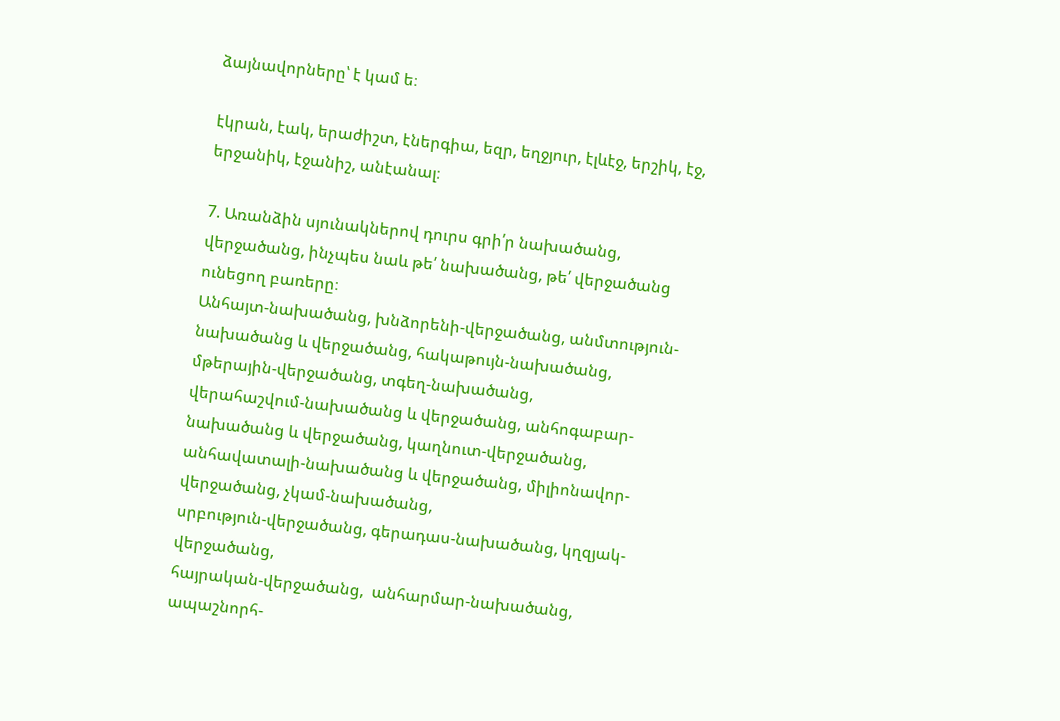ձայնավորները՝ է կամ ե։

էկրան, էակ, երաժիշտ, էներգիա, եզր, եղջյուր, էլևէջ, երշիկ, էջ, երջանիկ, էջանիշ, անէանալ։

7. Առանձին սյունակներով դուրս գրի՛ր նախածանց, վերջածանց, ինչպես նաև թե՛ նախածանց, թե՛ վերջածանց ունեցող բառերը։
Անհայտ-նախածանց, խնձորենի-վերջածանց, անմտություն-նախածանց և վերջածանց, հակաթույն-նախածանց, մթերային-վերջածանց, տգեղ-նախածանց,
վերահաշվում-նախածանց և վերջածանց, անհոգաբար-նախածանց և վերջածանց, կաղնուտ-վերջածանց, անհավատալի-նախածանց և վերջածանց, միլիոնավոր-վերջածանց, չկամ-նախածանց,
սրբություն-վերջածանց, գերադաս-նախածանց, կղզյակ-վերջածանց,
հայրական-վերջածանց,  անհարմար-նախածանց, ապաշնորհ-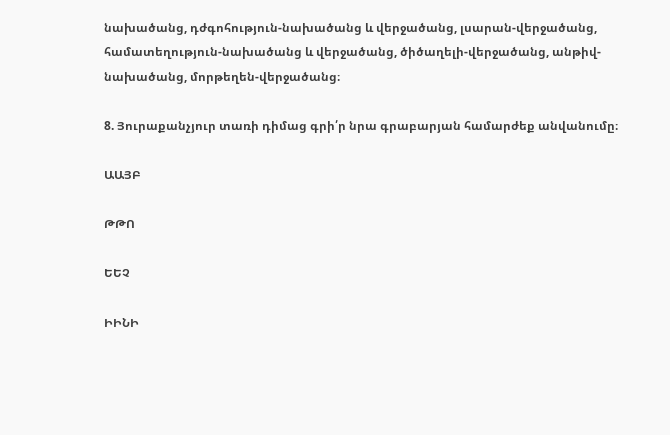նախածանց, դժգոհություն-նախածանց և վերջածանց, լսարան-վերջածանց, համատեղություն-նախածանց և վերջածանց, ծիծաղելի-վերջածանց, անթիվ-նախածանց, մորթեղեն-վերջածանց։

8. Յուրաքանչյուր տառի դիմաց գրի՛ր նրա գրաբարյան համարժեք անվանումը։

ԱԱՅԲ

ԹԹՈ

ԵԵՉ

ԻԻՆԻ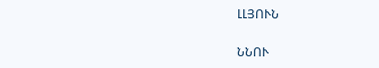ԼԼՅՈՒՆ

ՆՆՈՒ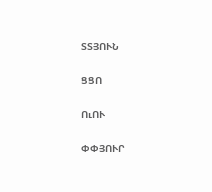ՏՏՅՈՒՆ

ՑՑՈ

ՈւՈՒ

ՓՓՅՈՒՐ